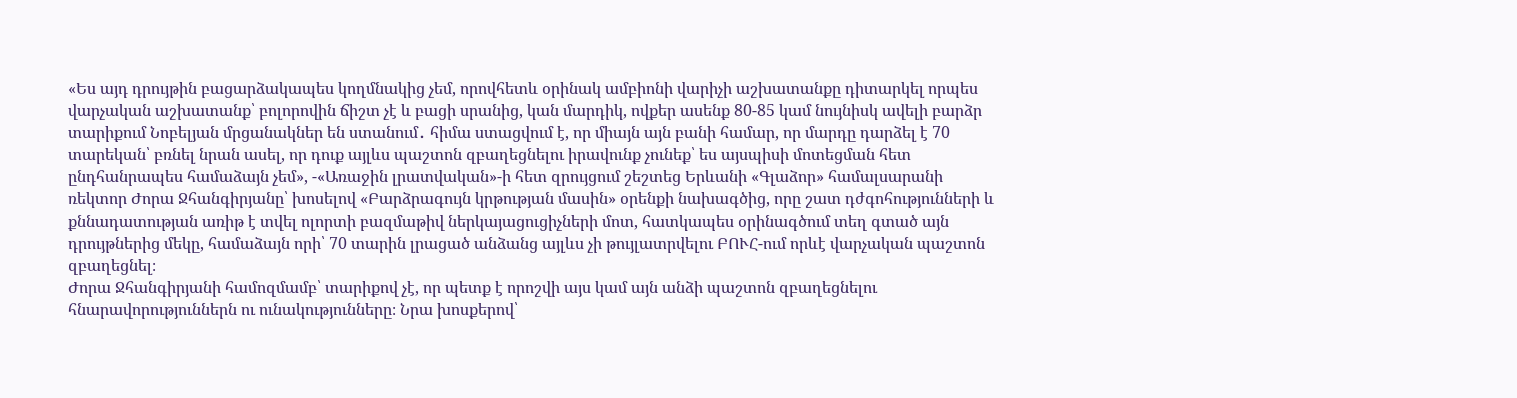«Ես այդ դրույթին բացարձակապես կողմնակից չեմ, որովհետև օրինակ ամբիոնի վարիչի աշխատանքը դիտարկել որպես վարչական աշխատանք՝ բոլորովին ճիշտ չէ և բացի սրանից, կան մարդիկ, ովքեր ասենք 80-85 կամ նույնիսկ ավելի բարձր տարիքում Նոբելյան մրցանակներ են ստանում․ հիմա ստացվում է, որ միայն այն բանի համար, որ մարդը դարձել է 70 տարեկան՝ բռնել նրան ասել, որ դուք այլևս պաշտոն զբաղեցնելու իրավունք չունեք՝ ես այսպիսի մոտեցման հետ ընդհանրապես համաձայն չեմ», -«Առաջին լրատվական»-ի հետ զրույցում շեշտեց Երևանի «Գլաձոր» համալսարանի ռեկտոր Ժորա Ջհանգիրյանը՝ խոսելով «Բարձրագույն կրթության մասին» օրենքի նախագծից, որը շատ դժգոհությունների և քննադատության առիթ է տվել ոլորտի բազմաթիվ ներկայացուցիչների մոտ, հատկապես օրինագծում տեղ գտած այն դրույթներից մեկը, համաձայն որի՝ 70 տարին լրացած անձանց այլևս չի թույլատրվելու ԲՈՒՀ-ում որևէ վարչական պաշտոն զբաղեցնել։
Ժորա Ջհանգիրյանի համոզմամբ՝ տարիքով չէ, որ պետք է որոշվի այս կամ այն անձի պաշտոն զբաղեցնելու հնարավորություններն ու ունակությունները։ Նրա խոսքերով՝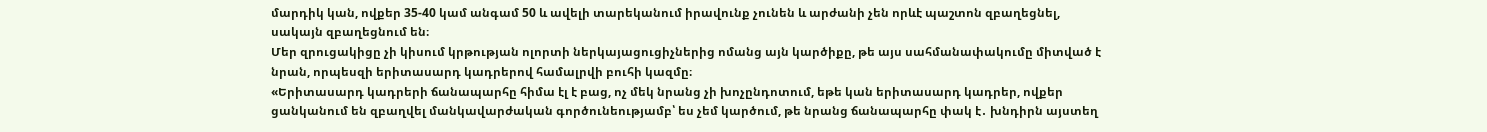մարդիկ կան, ովքեր 35-40 կամ անգամ 50 և ավելի տարեկանում իրավունք չունեն և արժանի չեն որևէ պաշտոն զբաղեցնել, սակայն զբաղեցնում են։
Մեր զրուցակիցը չի կիսում կրթության ոլորտի ներկայացուցիչներից ոմանց այն կարծիքը, թե այս սահմանափակումը միտված է նրան, որպեսզի երիտասարդ կադրերով համալրվի բուհի կազմը։
«Երիտասարդ կադրերի ճանապարհը հիմա էլ է բաց, ոչ մեկ նրանց չի խոչընդոտում, եթե կան երիտասարդ կադրեր, ովքեր ցանկանում են զբաղվել մանկավարժական գործունեությամբ՝ ես չեմ կարծում, թե նրանց ճանապարհը փակ է․ խնդիրն այստեղ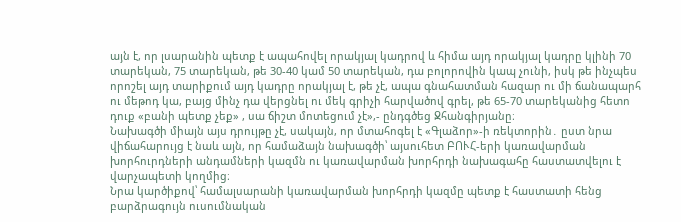այն է, որ լսարանին պետք է ապահովել որակյալ կադրով և հիմա այդ որակյալ կադրը կլինի 70 տարեկան, 75 տարեկան, թե 30-40 կամ 50 տարեկան, դա բոլորովին կապ չունի, իսկ թե ինչպես որոշել այդ տարիքում այդ կադրը որակյալ է, թե չէ, ապա գնահատման հազար ու մի ճանապարհ ու մեթոդ կա, բայց մինչ դա վերցնել ու մեկ գրիչի հարվածով գրել, թե 65-70 տարեկանից հետո դուք «բանի պետք չեք» , սա ճիշտ մոտեցում չէ»,- ընդգծեց Ջհանգիրյանը։
Նախագծի միայն այս դրույթը չէ, սակայն, որ մտահոգել է «Գլաձոր»-ի ռեկտորին․ ըստ նրա վիճահարույց է նաև այն, որ համաձայն նախագծի՝ այսուհետ ԲՈՒՀ-երի կառավարման խորհուրդների անդամների կազմն ու կառավարման խորհրդի նախագահը հաստատվելու է վարչապետի կողմից։
Նրա կարծիքով՝ համալսարանի կառավարման խորհրդի կազմը պետք է հաստատի հենց բարձրագույն ուսումնական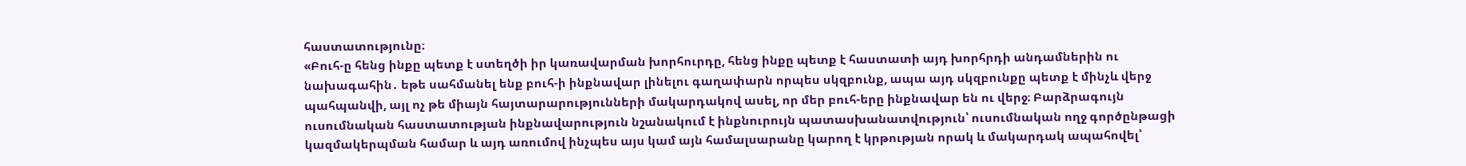հաստատությունը։
«Բուհ-ը հենց ինքը պետք է ստեղծի իր կառավարման խորհուրդը, հենց ինքը պետք է հաստատի այդ խորհրդի անդամներին ու նախագահին․ եթե սահմանել ենք բուհ-ի ինքնավար լինելու գաղափարն որպես սկզբունք, ապա այդ սկզբունքը պետք է մինչև վերջ պահպանվի, այլ ոչ թե միայն հայտարարությունների մակարդակով ասել, որ մեր բուհ-երը ինքնավար են ու վերջ։ Բարձրագույն ուսումնական հաստատության ինքնավարություն նշանակում է ինքնուրույն պատասխանատվություն՝ ուսումնական ողջ գործընթացի կազմակերպման համար և այդ առումով ինչպես այս կամ այն համալսարանը կարող է կրթության որակ և մակարդակ ապահովել՝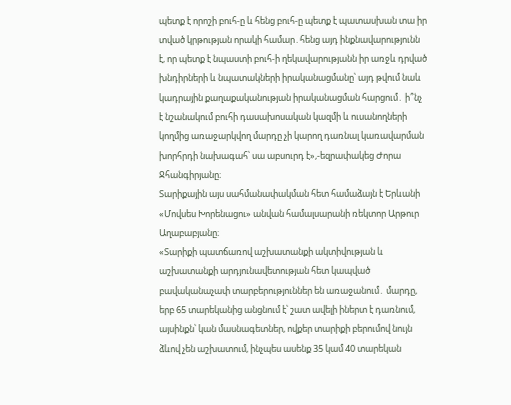պետք է որոշի բուհ-ը և հենց բուհ-ը պետք է պատասխան տա իր տված կրթության որակի համար․հենց այդ ինքնավարությունն է, որ պետք է նպաստի բուհ-ի ղեկավարությանն իր առջև դրված խնդիրների և նպատակների իրականացմանը՝ այդ թվում նաև կադրային քաղաքականության իրականացման հարցում․ ի՞նչ է նշանակում բուհի դասախոսական կազմի և ուսանողների կողմից առաջարկվող մարդը չի կարող դառնալ կառավարման խորհրդի նախագահ՝ սա աբսուրդ է»,-եզրափակեց Ժորա Ջհանգիրյանը։
Տարիքային այս սահմանափակման հետ համաձայն է Երևանի «Մովսես Խորենացու» անվան համալսարանի ռեկտոր Արթուր Աղաբաբյանը։
«Տարիքի պատճառով աշխատանքի ակտիվության և աշխատանքի արդյունավետության հետ կապված բավականաչափ տարբերություններ են առաջանում․ մարդը, երբ 65 տարեկանից անցնում է՝ շատ ավելի իներտ է դառնում, այսինքն՝ կան մասնագետներ, ովքեր տարիքի բերումով նույն ձևով չեն աշխատում, ինչպես ասենք 35 կամ 40 տարեկան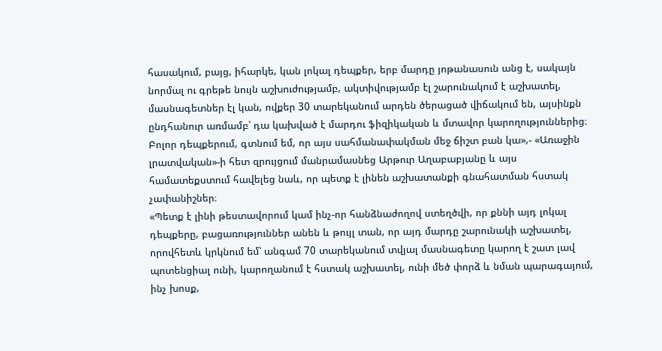հասակում, բայց, իհարկե, կան լոկալ դեպքեր, երբ մարդը յոթանասուն անց է, սակայն նորմալ ու գրեթե նույն աշխուժությամբ, ակտիվությամբ էլ շարունակում է աշխատել, մասնագետներ էլ կան, ովքեր 30 տարեկանում արդեն ծերացած վիճակում են, այսինքն ընդհանուր առմամբ՝ դա կախված է մարդու ֆիզիկական և մտավոր կարողություններից։ Բոլոր դեպքերում, գտնում եմ, որ այս սահմանափակման մեջ ճիշտ բան կա»,- «Առաջին լրատվական»-ի հետ զրույցում մանրամասնեց Արթուր Աղաբաբյանը և այս համատեքստում հավելեց նաև, որ պետք է լինեն աշխատանքի գնահատման հստակ չափանիշներ։
«Պետք է լինի թեստավորում կամ ինչ-որ հանձնաժողով ստեղծվի, որ քննի այդ լոկալ դեպքերը, բացառություններ անեն և թույլ տան, որ այդ մարդը շարունակի աշխատել, որովհետև կրկնում եմ՝ անգամ 70 տարեկանում տվյալ մասնագետը կարող է շատ լավ պոտենցիալ ունի, կարողանում է հստակ աշխատել, ունի մեծ փորձ և նման պարագայում, ինչ խոսք,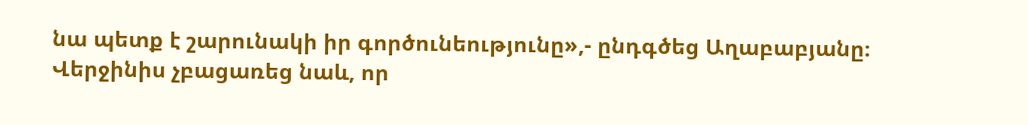նա պետք է շարունակի իր գործունեությունը»,- ընդգծեց Աղաբաբյանը։
Վերջինիս չբացառեց նաև, որ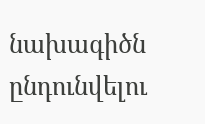նախագիծն ընդունվելու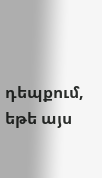դեպքում, եթե այս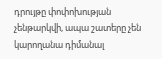դրույթը փոփոխության չենթարկվի, ապա շատերը չեն կարողանա դիմանալ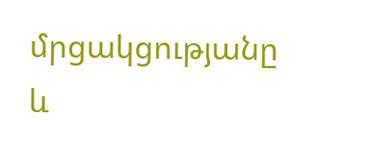մրցակցությանը և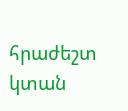հրաժեշտ կտան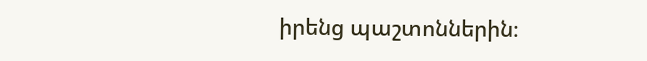իրենց պաշտոններին։